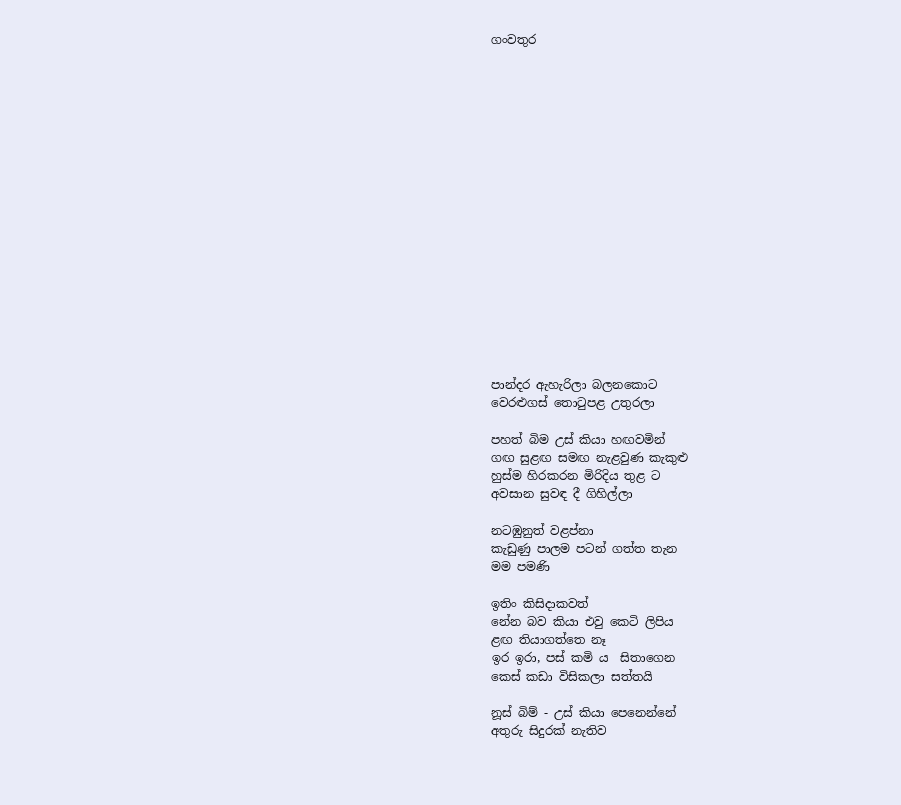ගංවතුර


















පාන්දර ඇහැරිලා බලනකොට
වෙරළුගස් තොටුපළ උතුරලා

පහත් බිම උස් කියා හඟවමින්
ගඟ සුළඟ සමඟ නැළවුණ කැකුළු
හුස්ම හිරකරන මිරිදිය තුළ ට
අවසාන සුවඳ දී ගිහිල්ලා

නටඹුනුත් වළප්නා
කැඩුණු පාලම පටන් ගත්ත තැන
මම පමණි

ඉතිං කිසිදාකවත්
නේන බව කියා එවු කෙටි ලිපිය
ළඟ තියාගත්තෙ නෑ
ඉර ඉරා, පස් කමි ය  සිතාගෙන
කෙස් කඩා විසිකලා සත්තයි

නූස් බිම් - උස් කියා පෙනෙන්නේ
අතුරු සිදුරක් නැතිව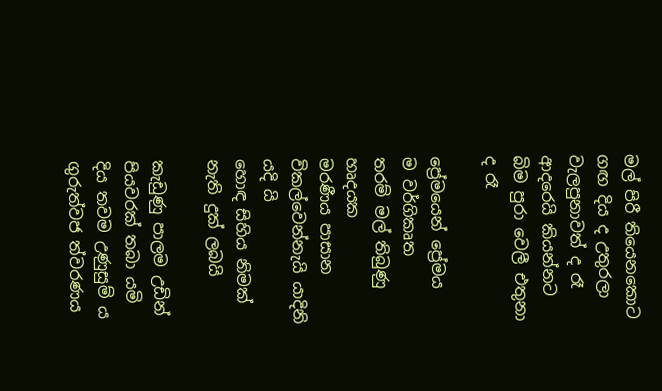මල් පිරී තියෙනකොට
ගඟ දිය ද උතුරලා
වැලපුනාවත් ද රෑ
ආදරෙයි කියන්නට
බිම පුරා වෙලී එතුනා ද රෑ

ප්‍රේම‍යෙන් ප්‍රේමය ම ‍වර්ගිකෘත
තරම් මල් තිබුණු හෘදයක
මරණීය පාසාන
විකල්වෙන්නැයි යාදිනි යදි යි
හොඳ සිහිය නිමක් නැති දුක් ලබයි

කැඩුණු පාලම උඩින්
පියවරක් තබා යමි
දිය තවම උණුසුම් ය
ගුරුත්වජ ත්වරණය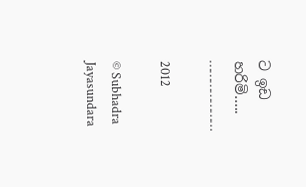ට ඉඩ හරිමි…..
…………………

2012

© Subhadra Jayasundara